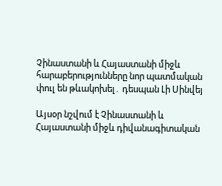Չինաստանի և Հայաստանի միջև հարաբերությունները նոր պատմական փուլ են թևակոխել․ դեսպան Լի Սինվեյ

Այսօր նշվում է Չինաստանի և Հայաստանի միջև դիվանագիտական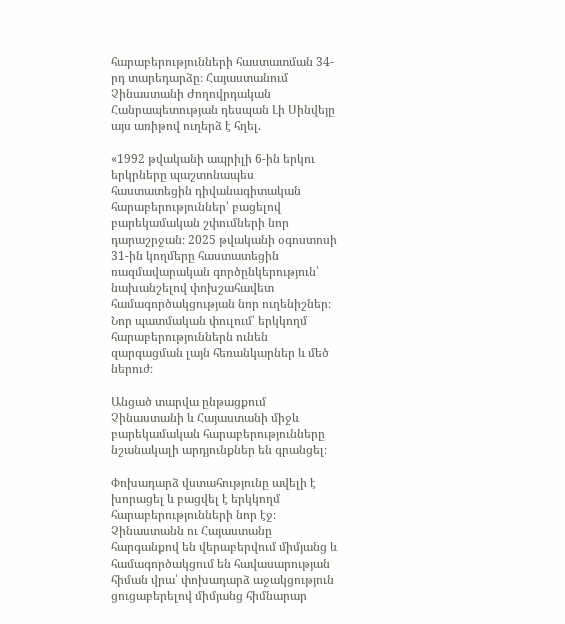հարաբերությունների հաստատման 34-րդ տարեդարձը։ Հայաստանում Չինաստանի Ժողովրդական Հանրապետության դեսպան Լի Սինվեյը այս առիթով ուղերձ է հղել.

«1992 թվականի ապրիլի 6-ին երկու երկրները պաշտոնապես հաստատեցին դիվանագիտական հարաբերություններ՝ բացելով բարեկամական շփումների նոր դարաշրջան։ 2025 թվականի օգոստոսի 31-ին կողմերը հաստատեցին ռազմավարական գործընկերություն՝ նախանշելով փոխշահավետ համագործակցության նոր ուղենիշներ։ Նոր պատմական փուլում՝ երկկողմ հարաբերություններն ունեն զարգացման լայն հեռանկարներ և մեծ ներուժ։

Անցած տարվա ընթացքում Չինաստանի և Հայաստանի միջև բարեկամական հարաբերությունները նշանակալի արդյունքներ են գրանցել։

Փոխադարձ վստահությունը ավելի է խորացել և բացվել է երկկողմ հարաբերությունների նոր էջ։ Չինաստանն ու Հայաստանը հարգանքով են վերաբերվում միմյանց և համագործակցում են հավասարության հիման վրա՝ փոխադարձ աջակցություն ցուցաբերելով միմյանց հիմնարար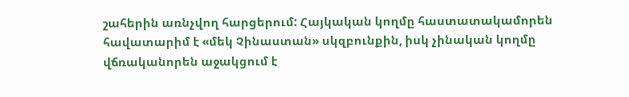շահերին առնչվող հարցերում: Հայկական կողմը հաստատակամորեն հավատարիմ է «մեկ Չինաստան» սկզբունքին, իսկ չինական կողմը վճռականորեն աջակցում է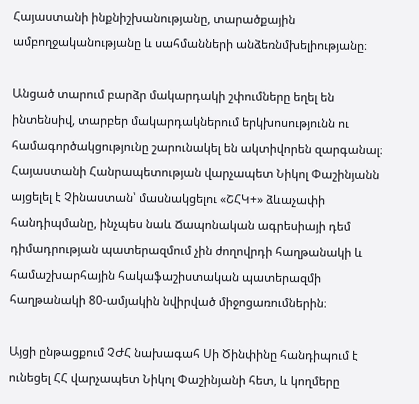Հայաստանի ինքնիշխանությանը, տարածքային ամբողջականությանը և սահմանների անձեռնմխելիությանը։

Անցած տարում բարձր մակարդակի շփումները եղել են ինտենսիվ, տարբեր մակարդակներում երկխոսությունն ու համագործակցությունը շարունակել են ակտիվորեն զարգանալ։ Հայաստանի Հանրապետության վարչապետ Նիկոլ Փաշինյանն այցելել է Չինաստան՝ մասնակցելու «ՇՀԿ+» ձևաչափի հանդիպմանը, ինչպես նաև Ճապոնական ագրեսիայի դեմ դիմադրության պատերազմում չին ժողովրդի հաղթանակի և համաշխարհային հակաֆաշիստական պատերազմի հաղթանակի 80-ամյակին նվիրված միջոցառումներին։

Այցի ընթացքում ՉԺՀ նախագահ Սի Ծինփինը հանդիպում է ունեցել ՀՀ վարչապետ Նիկոլ Փաշինյանի հետ, և կողմերը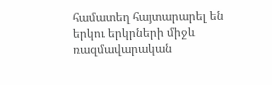համատեղ հայտարարել են երկու երկրների միջև ռազմավարական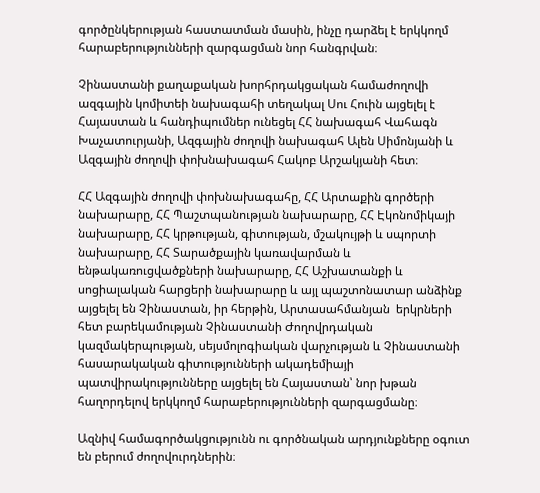գործընկերության հաստատման մասին, ինչը դարձել է երկկողմ հարաբերությունների զարգացման նոր հանգրվան։

Չինաստանի քաղաքական խորհրդակցական համաժողովի ազգային կոմիտեի նախագահի տեղակալ Սու Հուին այցելել է Հայաստան և հանդիպումներ ունեցել ՀՀ նախագահ Վահագն Խաչատուրյանի, Ազգային ժողովի նախագահ Ալեն Սիմոնյանի և Ազգային ժողովի փոխնախագահ Հակոբ Արշակյանի հետ։

ՀՀ Ազգային ժողովի փոխնախագահը, ՀՀ Արտաքին գործերի նախարարը, ՀՀ Պաշտպանության նախարարը, ՀՀ Էկոնոմիկայի նախարարը, ՀՀ կրթության, գիտության, մշակույթի և սպորտի նախարարը, ՀՀ Տարածքային կառավարման և ենթակառուցվածքների նախարարը, ՀՀ Աշխատանքի և սոցիալական հարցերի նախարարը և այլ պաշտոնատար անձինք այցելել են Չինաստան, իր հերթին, Արտասահմանյան  երկրների հետ բարեկամության Չինաստանի Ժողովրդական կազմակերպության, սեյսմոլոգիական վարչության և Չինաստանի հասարակական գիտությունների ակադեմիայի պատվիրակությունները այցելել են Հայաստան՝ նոր խթան հաղորդելով երկկողմ հարաբերությունների զարգացմանը։

Ազնիվ համագործակցությունն ու գործնական արդյունքները օգուտ են բերում ժողովուրդներին։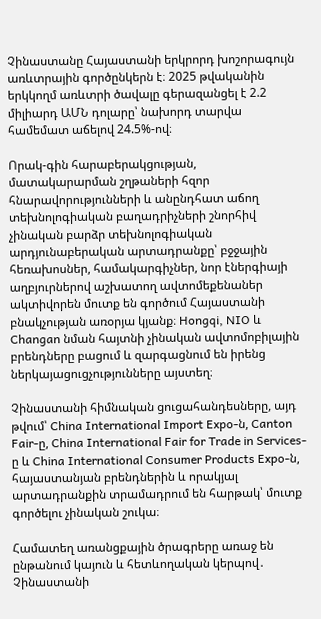Չինաստանը Հայաստանի երկրորդ խոշորագույն առևտրային գործընկերն է։ 2025 թվականին երկկողմ առևտրի ծավալը գերազանցել է 2.2 միլիարդ ԱՄՆ դոլարը՝ նախորդ տարվա համեմատ աճելով 24.5%-ով։

Որակ-գին հարաբերակցության, մատակարարման շղթաների հզոր հնարավորությունների և անընդհատ աճող տեխնոլոգիական բաղադրիչների շնորհիվ չինական բարձր տեխնոլոգիական արդյունաբերական արտադրանքը՝ բջջային հեռախոսներ, համակարգիչներ, նոր էներգիայի աղբյուրներով աշխատող ավտոմեքենաներ ակտիվորեն մուտք են գործում Հայաստանի բնակչության առօրյա կյանք։ Hongqi, NIO և Changan նման հայտնի չինական ավտոմոբիլային բրենդները բացում և զարգացնում են իրենց ներկայացուցչությունները այստեղ։

Չինաստանի հիմնական ցուցահանդեսները, այդ թվում՝ China International Import Expo-ն, Canton Fair-ը, China International Fair for Trade in Services-ը և China International Consumer Products Expo-ն, հայաստանյան բրենդներին և որակյալ արտադրանքին տրամադրում են հարթակ՝ մուտք գործելու չինական շուկա։

Համատեղ առանցքային ծրագրերը առաջ են ընթանում կայուն և հետևողական կերպով․ Չինաստանի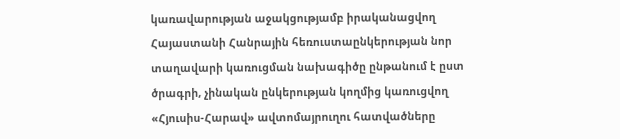կառավարության աջակցությամբ իրականացվող Հայաստանի Հանրային հեռուստաընկերության նոր տաղավարի կառուցման նախագիծը ընթանում է ըստ ծրագրի, չինական ընկերության կողմից կառուցվող «Հյուսիս-Հարավ» ավտոմայրուղու հատվածները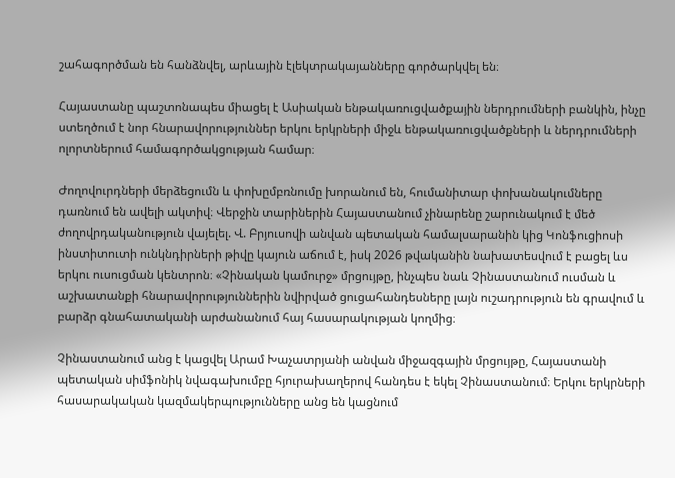շահագործման են հանձնվել, արևային էլեկտրակայանները գործարկվել են։

Հայաստանը պաշտոնապես միացել է Ասիական ենթակառուցվածքային ներդրումների բանկին, ինչը ստեղծում է նոր հնարավորություններ երկու երկրների միջև ենթակառուցվածքների և ներդրումների ոլորտներում համագործակցության համար։

Ժողովուրդների մերձեցումն և փոխըմբռնումը խորանում են, հումանիտար փոխանակումները դառնում են ավելի ակտիվ։ Վերջին տարիներին Հայաստանում չինարենը շարունակում է մեծ ժողովրդականություն վայելել. Վ. Բրյուսովի անվան պետական համալսարանին կից Կոնֆուցիոսի ինստիտուտի ունկնդիրների թիվը կայուն աճում է, իսկ 2026 թվականին նախատեսվում է բացել ևս երկու ուսուցման կենտրոն։ «Չինական կամուրջ» մրցույթը, ինչպես նաև Չինաստանում ուսման և աշխատանքի հնարավորություններին նվիրված ցուցահանդեսները լայն ուշադրություն են գրավում և բարձր գնահատականի արժանանում հայ հասարակության կողմից։

Չինաստանում անց է կացվել Արամ Խաչատրյանի անվան միջազգային մրցույթը, Հայաստանի պետական սիմֆոնիկ նվագախումբը հյուրախաղերով հանդես է եկել Չինաստանում։ Երկու երկրների հասարակական կազմակերպությունները անց են կացնում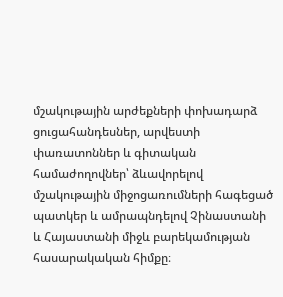մշակութային արժեքների փոխադարձ ցուցահանդեսներ, արվեստի փառատոններ և գիտական համաժողովներ՝ ձևավորելով մշակութային միջոցառումների հագեցած պատկեր և ամրապնդելով Չինաստանի և Հայաստանի միջև բարեկամության հասարակական հիմքը։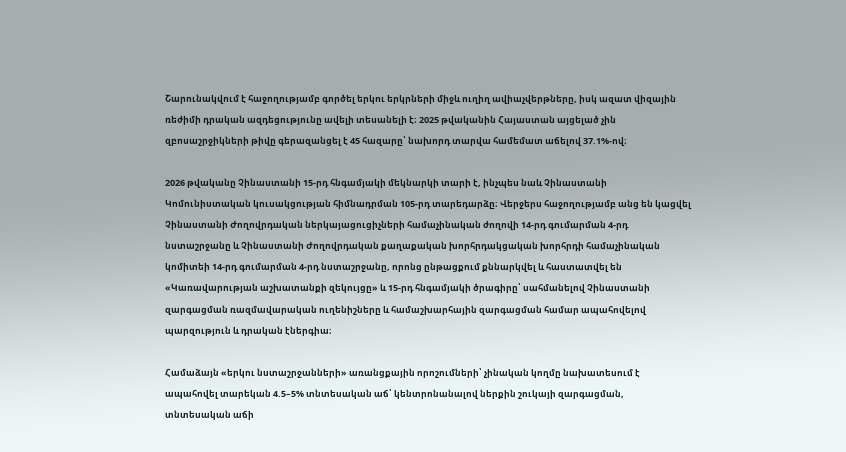Շարունակվում է հաջողությամբ գործել երկու երկրների միջև ուղիղ ավիաչվերթները, իսկ ազատ վիզային ռեժիմի դրական ազդեցությունը ավելի տեսանելի է։ 2025 թվականին Հայաստան այցելած չին զբոսաշրջիկների թիվը գերազանցել է 45 հազարը՝ նախորդ տարվա համեմատ աճելով 37.1%-ով։

2026 թվականը Չինաստանի 15-րդ հնգամյակի մեկնարկի տարի է, ինչպես նաև Չինաստանի Կոմունիստական կուսակցության հիմնադրման 105-րդ տարեդարձը։ Վերջերս հաջողությամբ անց են կացվել Չինաստանի Ժողովրդական ներկայացուցիչների համաչինական ժողովի 14-րդ գումարման 4-րդ նստաշրջանը և Չինաստանի Ժողովրդական քաղաքական խորհրդակցական խորհրդի համաչինական կոմիտեի 14-րդ գումարման 4-րդ նստաշրջանը, որոնց ընթացքում քննարկվել և հաստատվել են «Կառավարության աշխատանքի զեկույցը» և 15-րդ հնգամյակի ծրագիրը՝ սահմանելով Չինաստանի զարգացման ռազմավարական ուղենիշները և համաշխարհային զարգացման համար ապահովելով պարզություն և դրական էներգիա։

Համաձայն «երկու նստաշրջանների» առանցքային որոշումների՝ չինական կողմը նախատեսում է ապահովել տարեկան 4.5–5% տնտեսական աճ՝ կենտրոնանալով ներքին շուկայի զարգացման, տնտեսական աճի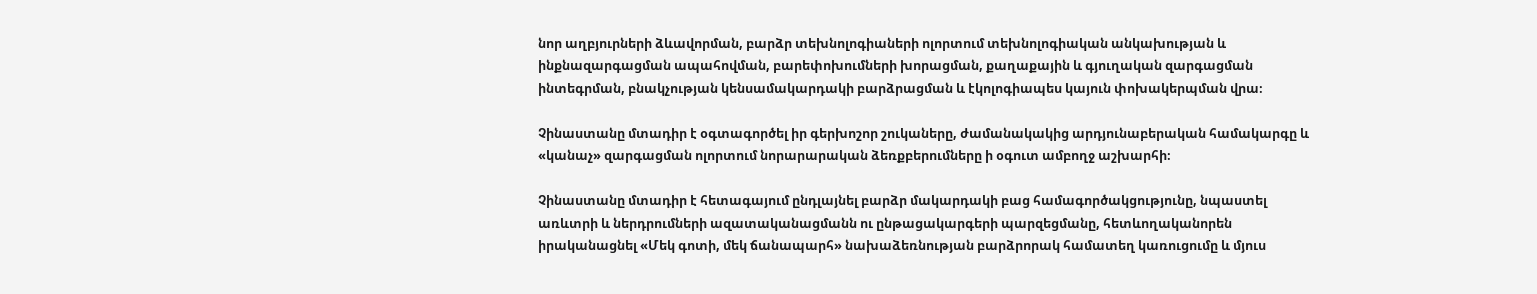նոր աղբյուրների ձևավորման, բարձր տեխնոլոգիաների ոլորտում տեխնոլոգիական անկախության և ինքնազարգացման ապահովման, բարեփոխումների խորացման, քաղաքային և գյուղական զարգացման ինտեգրման, բնակչության կենսամակարդակի բարձրացման և էկոլոգիապես կայուն փոխակերպման վրա։

Չինաստանը մտադիր է օգտագործել իր գերխոշոր շուկաները, ժամանակակից արդյունաբերական համակարգը և «կանաչ» զարգացման ոլորտում նորարարական ձեռքբերումները ի օգուտ ամբողջ աշխարհի։

Չինաստանը մտադիր է հետագայում ընդլայնել բարձր մակարդակի բաց համագործակցությունը, նպաստել առևտրի և ներդրումների ազատականացմանն ու ընթացակարգերի պարզեցմանը, հետևողականորեն իրականացնել «Մեկ գոտի, մեկ ճանապարհ» նախաձեռնության բարձրորակ համատեղ կառուցումը և մյուս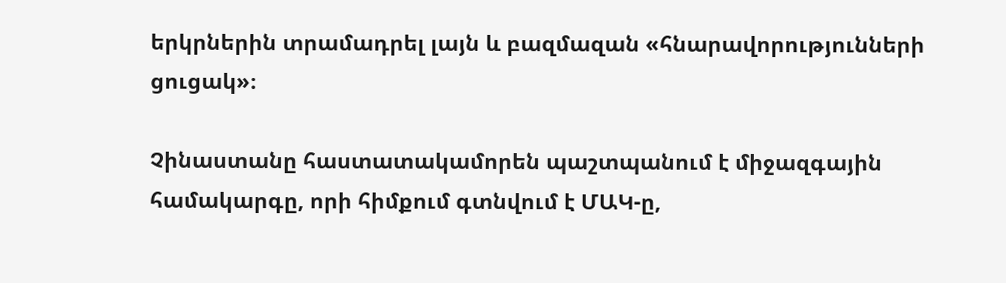երկրներին տրամադրել լայն և բազմազան «հնարավորությունների ցուցակ»։

Չինաստանը հաստատակամորեն պաշտպանում է միջազգային համակարգը, որի հիմքում գտնվում է ՄԱԿ-ը,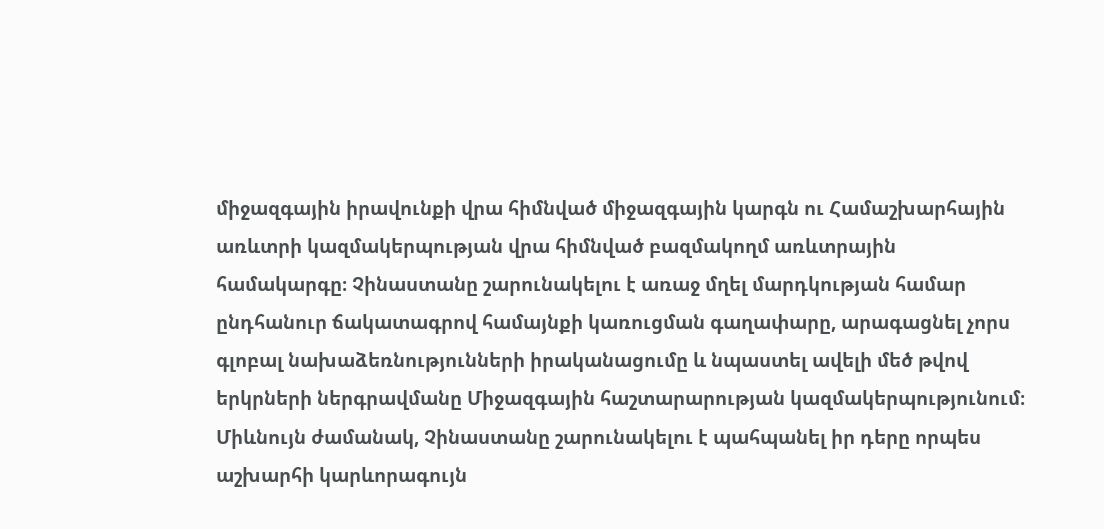միջազգային իրավունքի վրա հիմնված միջազգային կարգն ու Համաշխարհային առևտրի կազմակերպության վրա հիմնված բազմակողմ առևտրային համակարգը։ Չինաստանը շարունակելու է առաջ մղել մարդկության համար ընդհանուր ճակատագրով համայնքի կառուցման գաղափարը, արագացնել չորս գլոբալ նախաձեռնությունների իրականացումը և նպաստել ավելի մեծ թվով երկրների ներգրավմանը Միջազգային հաշտարարության կազմակերպությունում։ Միևնույն ժամանակ, Չինաստանը շարունակելու է պահպանել իր դերը որպես աշխարհի կարևորագույն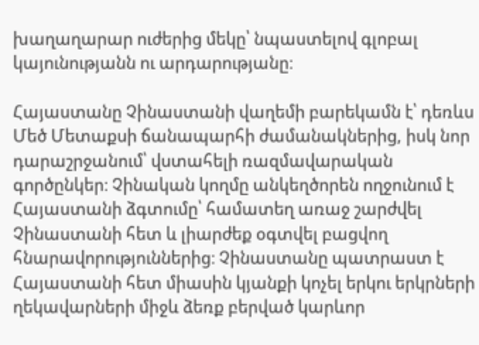խաղաղարար ուժերից մեկը՝ նպաստելով գլոբալ կայունությանն ու արդարությանը։

Հայաստանը Չինաստանի վաղեմի բարեկամն է՝ դեռևս Մեծ Մետաքսի ճանապարհի ժամանակներից, իսկ նոր դարաշրջանում՝ վստահելի ռազմավարական գործընկեր։ Չինական կողմը անկեղծորեն ողջունում է Հայաստանի ձգտումը՝ համատեղ առաջ շարժվել Չինաստանի հետ և լիարժեք օգտվել բացվող հնարավորություններից։ Չինաստանը պատրաստ է Հայաստանի հետ միասին կյանքի կոչել երկու երկրների ղեկավարների միջև ձեռք բերված կարևոր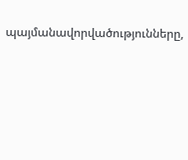պայմանավորվածությունները,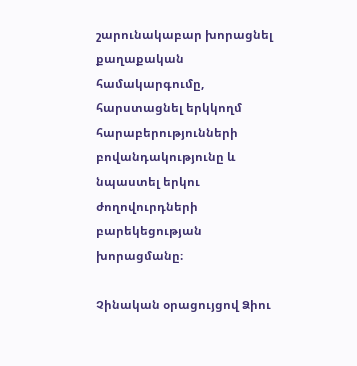շարունակաբար խորացնել քաղաքական համակարգումը, հարստացնել երկկողմ հարաբերությունների բովանդակությունը և նպաստել երկու ժողովուրդների բարեկեցության խորացմանը։

Չինական օրացույցով Ձիու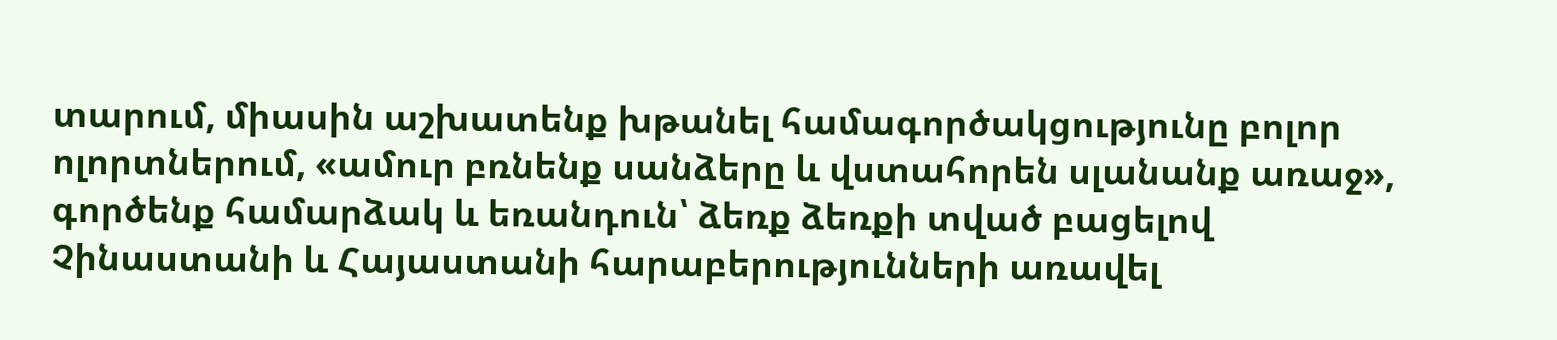տարում, միասին աշխատենք խթանել համագործակցությունը բոլոր ոլորտներում, «ամուր բռնենք սանձերը և վստահորեն սլանանք առաջ», գործենք համարձակ և եռանդուն՝ ձեռք ձեռքի տված բացելով Չինաստանի և Հայաստանի հարաբերությունների առավել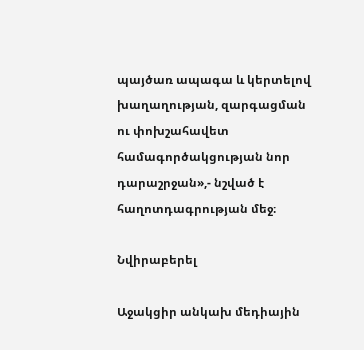պայծառ ապագա և կերտելով խաղաղության, զարգացման ու փոխշահավետ համագործակցության նոր դարաշրջան»,- նշված է հաղոտդագրության մեջ։

Նվիրաբերել

Աջակցիր անկախ մեդիային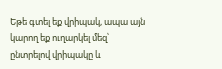Եթե գտել եք վրիպակ, ապա այն կարող եք ուղարկել մեզ՝ ընտրելով վրիպակը և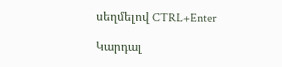սեղմելով CTRL+Enter

Կարդալ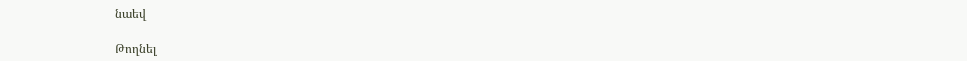նաեվ

Թողնել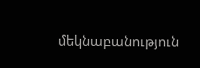մեկնաբանություն